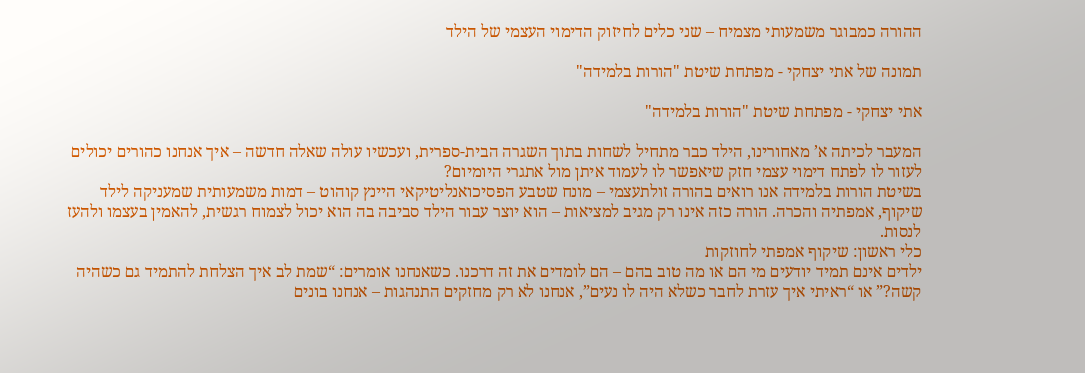ההורה כמבוגר משמעותי מצמיח – שני כלים לחיזוק הדימוי העצמי של הילד

תמונה של אתי יצחקי - מפתחת שיטת "הורות בלמידה"

אתי יצחקי - מפתחת שיטת "הורות בלמידה"

המעבר לכיתה א’ מאחורינו, הילד כבר מתחיל לשחות בתוך השגרה הבית-ספרית, ועכשיו עולה שאלה חדשה – איך אנחנו כהורים יכולים לעזור לו לפתח דימוי עצמי חזק שיאפשר לו לעמוד איתן מול אתגרי היומיום?
בשיטת הורות בלמידה אנו רואים בהורה זולתעצמי – מונח שטבע הפסיכואנליטיקאי היינץ קוהוט – דמות משמעותית שמעניקה לילד שיקוף, אמפתיה והכרה. הורה כזה אינו רק מגיב למציאות – הוא יוצר עבור הילד סביבה בה הוא יכול לצמוח רגשית, להאמין בעצמו ולהעז לנסות.
כלי ראשון: שיקוף אמפתי לחוזקות
ילדים אינם תמיד יודעים מי הם או מה טוב בהם – הם לומדים את זה דרכנו. כשאנחנו אומרים: “שמת לב איך הצלחת להתמיד גם כשהיה קשה?” או “ראיתי איך עזרת לחבר כשלא היה לו נעים”, אנחנו לא רק מחזקים התנהגות – אנחנו בונים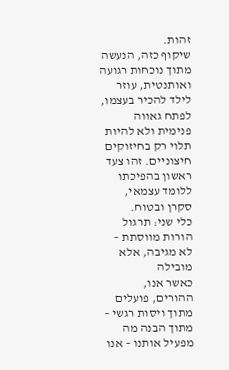זהות.
שיקוף כזה, הנעשה מתוך נוכחות רגועה ואותנטית, עוזר לילד להכיר בעצמו, לפתח גאווה פנימית ולא להיות תלוי רק בחיזוקים חיצוניים. זהו צעד ראשון בהפיכתו ללומד עצמאי, סקרן ובטוח.
כלי שני: תרגול הורות מווסתת – לא מגיבה, אלא מובילה
כאשר אנו, ההורים, פועלים מתוך ויסות רגשי – מתוך הבנה מה מפעיל אותנו – אנו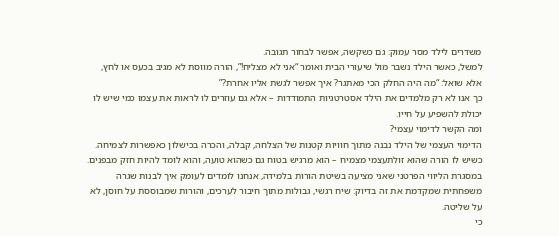משדרים לילד מסר עמוק: גם כשקשה, אפשר לבחור תגובה.
למשל, כאשר הילד נשבר מול שיעורי הבית ואומר “אני לא מצליח!”, הורה מווסת לא מגיב בכעס או לחץ, אלא שואל: “מה היה החלק הכי מאתגר? איך אפשר לגשת אליו אחרת?”
כך אנו לא רק מלמדים את הילד אסטרטגיות התמודדות – אלא גם עוזרים לו לראות את עצמו כמי שיש לו יכולת להשפיע על חייו.
ומה הקשר לדימוי עצמי?
הדימוי העצמי של הילד נבנה מתוך חוויות קטנות של הצלחה, קבלה, והכרה בכישלון כאפשרות לצמיחה. כשיש לו הורה שהוא זולתעצמי מצמיח – הוא מרגיש בטוח גם כשהוא טועה, והוא לומד להיות חזק מבפנים.
במסגרת הליווי הפרטני שאני מציעה בשיטת הורות בלמידה, אנחנו לומדים לעומק איך לבנות שגרה משפחתית שמקדמת את זה בדיוק: שיח רגשי, גבולות מתוך חיבור לערכים, והורות שמבוססת על חוסן, לא על שליטה.
כי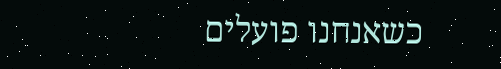כשאנחנו פועלים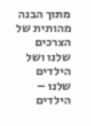מתוך הבנה מהותית של הצרכים שלנו ושל הילדים שלנו – הילדים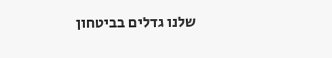שלנו גדלים בביטחון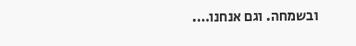ובשמחה. וגם אנחנו….